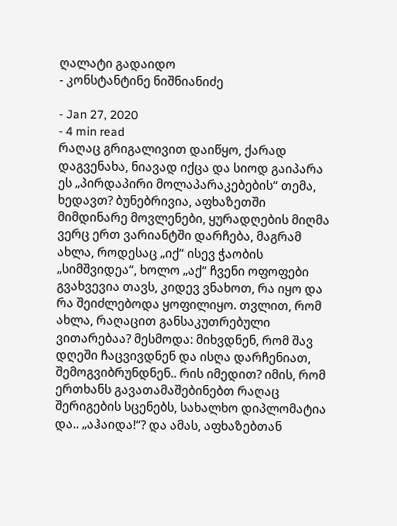ღალატი გადაიდო
- კონსტანტინე ნიშნიანიძე

- Jan 27, 2020
- 4 min read
რაღაც გრიგალივით დაიწყო, ქარად დაგვენახა, ნიავად იქცა და სიოდ გაიპარა ეს „პირდაპირი მოლაპარაკებების“ თემა, ხედავთ? ბუნებრივია, აფხაზეთში მიმდინარე მოვლენები, ყურადღების მიღმა ვერც ერთ ვარიანტში დარჩება, მაგრამ ახლა, როდესაც „იქ“ ისევ ჭაობის „სიმშვიდეა“, ხოლო „აქ“ ჩვენი ოფოფები გვახვევია თავს, კიდევ ვნახოთ, რა იყო და რა შეიძლებოდა ყოფილიყო. თვლით, რომ ახლა, რაღაცით განსაკუთრებული ვითარებაა? მესმოდა: მიხვდნენ, რომ შავ დღეში ჩაცვივდნენ და ისღა დარჩენიათ, შემოგვიბრუნდნენ.. რის იმედით? იმის, რომ ერთხანს გავათამაშებინებთ რაღაც შერიგების სცენებს, სახალხო დიპლომატია და.. „აჰაიდა!“? და ამას, აფხაზებთან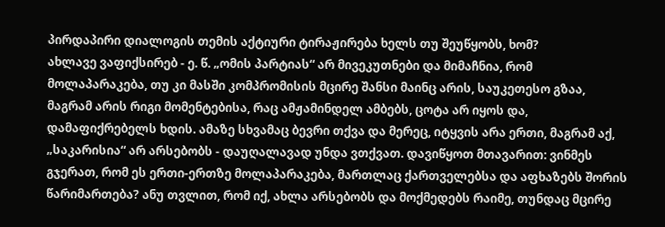პირდაპირი დიალოგის თემის აქტიური ტირაჟირება ხელს თუ შეუწყობს, ხომ?
ახლავე ვაფიქსირებ - ე. წ. „ომის პარტიას“ არ მივეკუთნები და მიმაჩნია, რომ მოლაპარაკება, თუ კი მასში კომპრომისის მცირე შანსი მაინც არის, საუკეთესო გზაა, მაგრამ არის რიგი მომენტებისა, რაც ამჟამინდელ ამბებს, ცოტა არ იყოს და, დამაფიქრებელს ხდის. ამაზე სხვამაც ბევრი თქვა და მერეც, იტყვის არა ერთი, მაგრამ აქ, „საკარისია“ არ არსებობს - დაუღალავად უნდა ვთქვათ. დავიწყოთ მთავარით: ვინმეს გჯერათ, რომ ეს ერთი-ერთზე მოლაპარაკება, მართლაც ქართველებსა და აფხაზებს შორის წარიმართება? ანუ თვლით, რომ იქ, ახლა არსებობს და მოქმედებს რაიმე, თუნდაც მცირე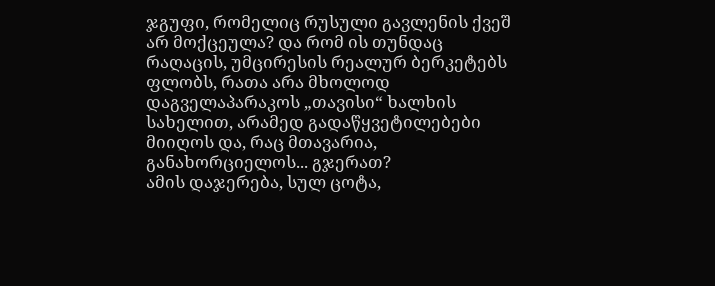ჯგუფი, რომელიც რუსული გავლენის ქვეშ არ მოქცეულა? და რომ ის თუნდაც რაღაცის, უმცირესის რეალურ ბერკეტებს ფლობს, რათა არა მხოლოდ დაგველაპარაკოს „თავისი“ ხალხის სახელით, არამედ გადაწყვეტილებები მიიღოს და, რაც მთავარია, განახორციელოს... გჯერათ?
ამის დაჯერება, სულ ცოტა,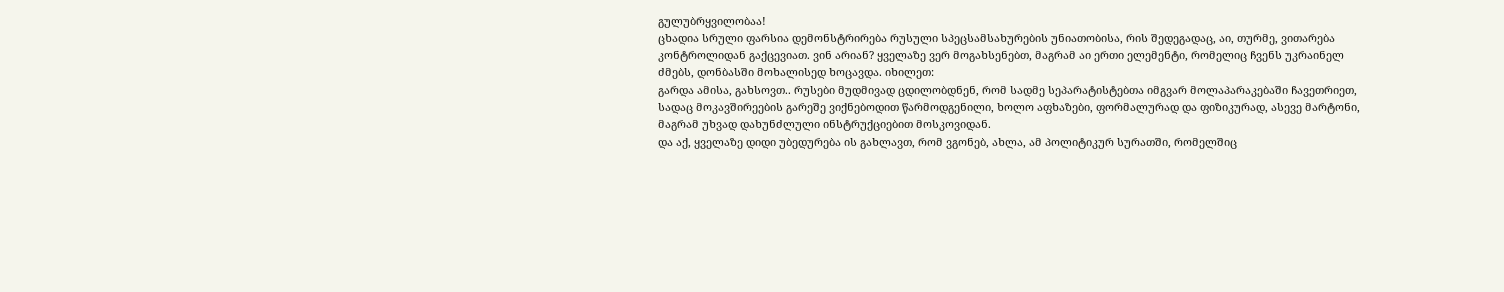გულუბრყვილობაა!
ცხადია სრული ფარსია დემონსტრირება რუსული სპეცსამსახურების უნიათობისა, რის შედეგადაც, აი, თურმე, ვითარება კონტროლიდან გაქცევიათ. ვინ არიან? ყველაზე ვერ მოგახსენებთ, მაგრამ აი ერთი ელემენტი, რომელიც ჩვენს უკრაინელ ძმებს, დონბასში მოხალისედ ხოცავდა. იხილეთ:
გარდა ამისა, გახსოვთ.. რუსები მუდმივად ცდილობდნენ, რომ სადმე სეპარატისტებთა იმგვარ მოლაპარაკებაში ჩავეთრიეთ, სადაც მოკავშირეების გარეშე ვიქნებოდით წარმოდგენილი, ხოლო აფხაზები, ფორმალურად და ფიზიკურად, ასევე მარტონი, მაგრამ უხვად დახუნძლული ინსტრუქციებით მოსკოვიდან.
და აქ, ყველაზე დიდი უბედურება ის გახლავთ, რომ ვგონებ, ახლა, ამ პოლიტიკურ სურათში, რომელშიც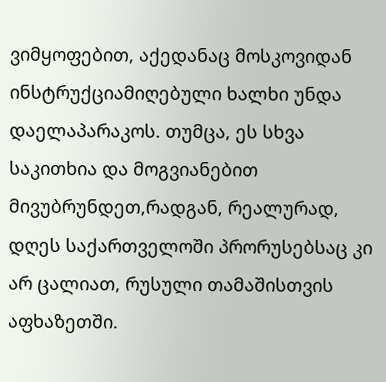ვიმყოფებით, აქედანაც მოსკოვიდან ინსტრუქციამიღებული ხალხი უნდა დაელაპარაკოს. თუმცა, ეს სხვა საკითხია და მოგვიანებით მივუბრუნდეთ,რადგან, რეალურად, დღეს საქართველოში პრორუსებსაც კი არ ცალიათ, რუსული თამაშისთვის აფხაზეთში.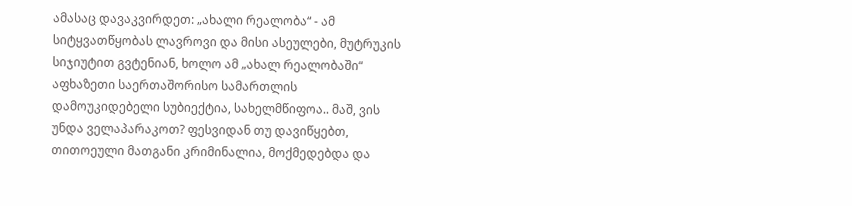ამასაც დავაკვირდეთ: „ახალი რეალობა“ - ამ სიტყვათწყობას ლავროვი და მისი ასეულები, მუტრუკის სიჯიუტით გვტენიან, ხოლო ამ „ახალ რეალობაში“ აფხაზეთი საერთაშორისო სამართლის დამოუკიდებელი სუბიექტია, სახელმწიფოა.. მაშ, ვის უნდა ველაპარაკოთ? ფესვიდან თუ დავიწყებთ, თითოეული მათგანი კრიმინალია, მოქმედებდა და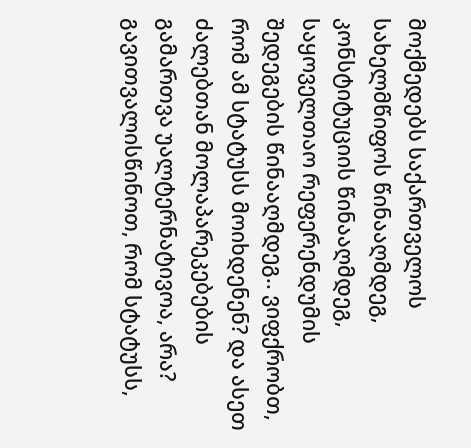მოქმედებს საქართველოს სახელმწიფოს წინააღმდეგ, კონსტიტუციის წინააღმდეგ, საყოველთაო რეფერენდუმის შედეგების წინააღმდეგ.. ვიფქრობთ, რომ ამ სტატუსს მოიხდენენ? და ასეთ ძალებთან მოლაპარეკებების გამართვა უალტერნატივოა, არა? გავითვალისწინოთ, რომ სტატუსს,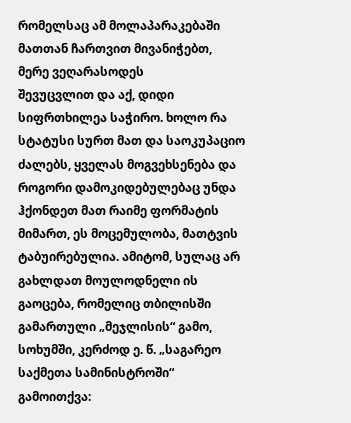რომელსაც ამ მოლაპარაკებაში მათთან ჩართვით მივანიჭებთ, მერე ვეღარასოდეს
შევუცვლით და აქ, დიდი სიფრთხილეა საჭირო. ხოლო რა სტატუსი სურთ მათ და საოკუპაციო ძალებს, ყველას მოგვეხსენება და როგორი დამოკიდებულებაც უნდა ჰქონდეთ მათ რაიმე ფორმატის მიმართ, ეს მოცემულობა, მათტვის ტაბუირებულია. ამიტომ, სულაც არ გახლდათ მოულოდნელი ის გაოცება, რომელიც თბილისში გამართული „მეჯლისის“ გამო, სოხუმში, კერძოდ ე. წ. „საგარეო საქმეთა სამინისტროში“ გამოითქვა: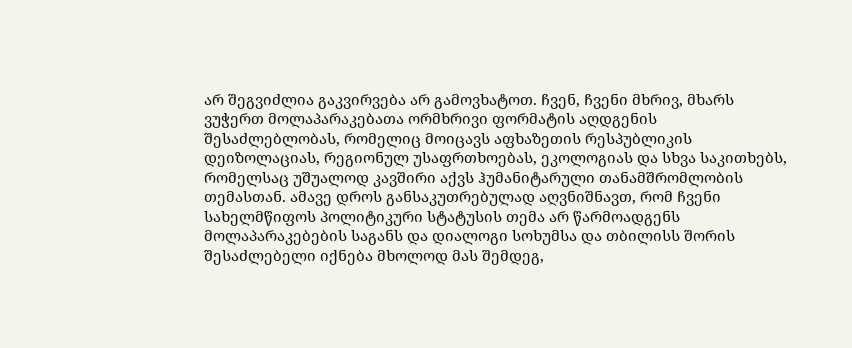არ შეგვიძლია გაკვირვება არ გამოვხატოთ. ჩვენ, ჩვენი მხრივ, მხარს ვუჭერთ მოლაპარაკებათა ორმხრივი ფორმატის აღდგენის შესაძლებლობას, რომელიც მოიცავს აფხაზეთის რესპუბლიკის დეიზოლაციას, რეგიონულ უსაფრთხოებას, ეკოლოგიას და სხვა საკითხებს, რომელსაც უშუალოდ კავშირი აქვს ჰუმანიტარული თანამშრომლობის თემასთან. ამავე დროს განსაკუთრებულად აღვნიშნავთ, რომ ჩვენი სახელმწიფოს პოლიტიკური სტატუსის თემა არ წარმოადგენს მოლაპარაკებების საგანს და დიალოგი სოხუმსა და თბილისს შორის შესაძლებელი იქნება მხოლოდ მას შემდეგ,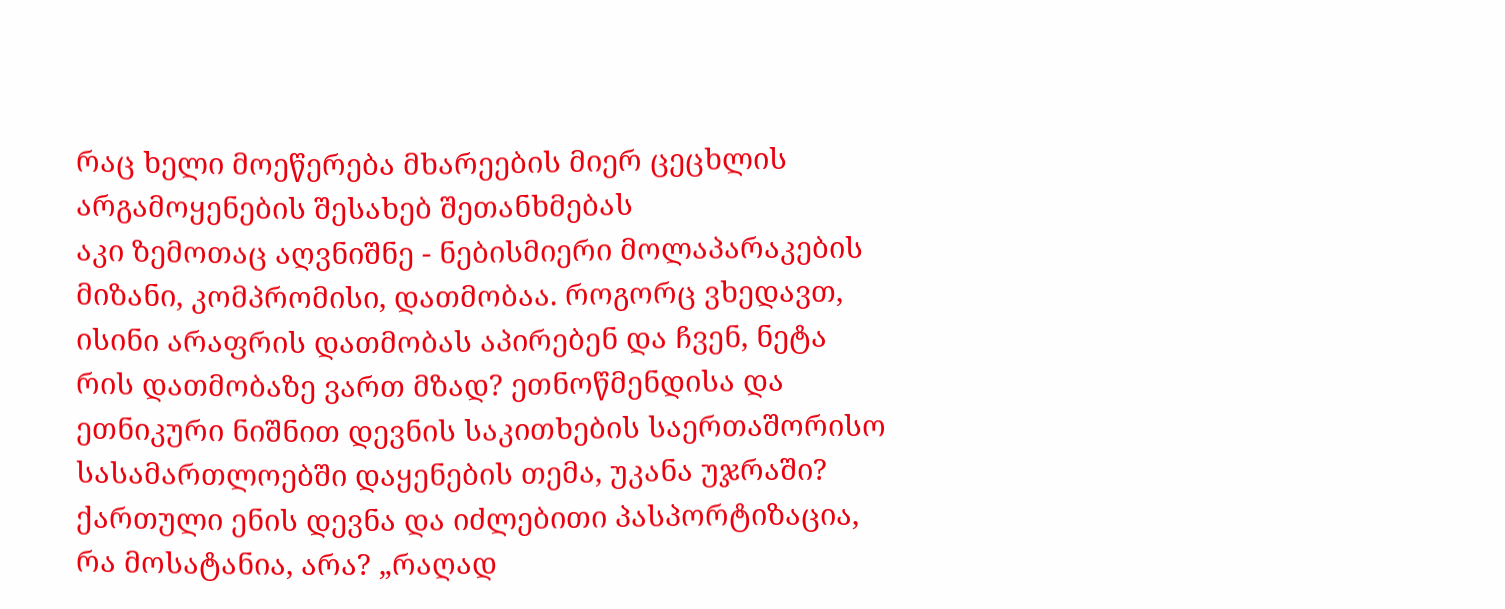რაც ხელი მოეწერება მხარეების მიერ ცეცხლის არგამოყენების შესახებ შეთანხმებას
აკი ზემოთაც აღვნიშნე - ნებისმიერი მოლაპარაკების მიზანი, კომპრომისი, დათმობაა. როგორც ვხედავთ, ისინი არაფრის დათმობას აპირებენ და ჩვენ, ნეტა რის დათმობაზე ვართ მზად? ეთნოწმენდისა და ეთნიკური ნიშნით დევნის საკითხების საერთაშორისო სასამართლოებში დაყენების თემა, უკანა უჯრაში? ქართული ენის დევნა და იძლებითი პასპორტიზაცია, რა მოსატანია, არა? „რაღად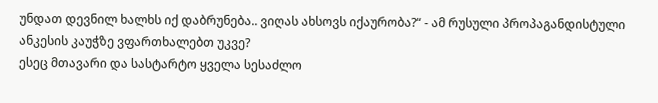უნდათ დევნილ ხალხს იქ დაბრუნება.. ვიღას ახსოვს იქაურობა?“ - ამ რუსული პროპაგანდისტული ანკესის კაუჭზე ვფართხალებთ უკვე?
ესეც მთავარი და სასტარტო ყველა სესაძლო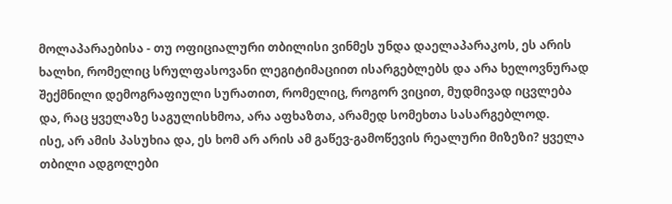მოლაპარაებისა - თუ ოფიციალური თბილისი ვინმეს უნდა დაელაპარაკოს, ეს არის ხალხი, რომელიც სრულფასოვანი ლეგიტიმაციით ისარგებლებს და არა ხელოვნურად შექმნილი დემოგრაფიული სურათით, რომელიც, როგორ ვიცით, მუდმივად იცვლება და, რაც ყველაზე საგულისხმოა, არა აფხაზთა, არამედ სომეხთა სასარგებლოდ.
ისე, არ ამის პასუხია და, ეს ხომ არ არის ამ გაწევ-გამოწევის რეალური მიზეზი? ყველა თბილი ადგოლები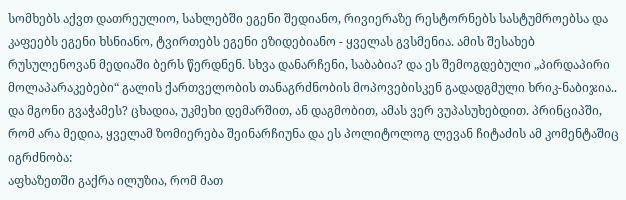სომხებს აქვთ დათრეულიო, სახლებში ეგენი შედიანო, რივიერაზე რესტორნებს სასტუმროებსა და კაფეებს ეგენი ხსნიანო, ტვირთებს ეგენი ეზიდებიანო - ყველას გვსმენია. ამის შესახებ რუსულენოვან მედიაში ბერს წერდნენ. სხვა დანარჩენი, საბაბია? და ეს შემოგდებული „პირდაპირი მოლაპარაკებები“ გალის ქართველობის თანაგრძნობის მოპოვებისკენ გადადგმული ხრიკ-ნაბიჯია.. და მგონი გვაჭამეს? ცხადია, უკმეხი დემარშით, ან დაგმობით, ამას ვერ ვუპასუხებდით. პრინციპში, რომ არა მედია, ყველამ ზომიერება შეინარჩიუნა და ეს პოლიტოლოგ ლევან ჩიტაძის ამ კომენტაშიც იგრძნობა:
აფხაზეთში გაქრა ილუზია, რომ მათ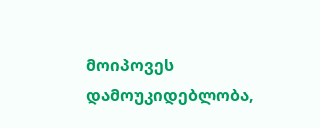მოიპოვეს დამოუკიდებლობა,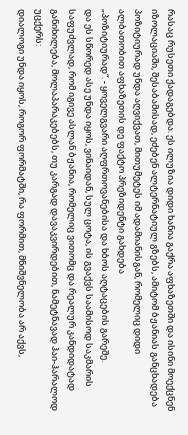რასაც რუსეთი ქადაგებდა. ეს ილუზია დიდი ხანია გაქრა აფხაზეთში და ისინი მოექცნენ იზოლაციაში, შესაბამისად, ეძებენ ალტერნატიულ გზებს, ამიტომ ბჟანიას განცხადება პოზიტიურად უნდა აღვიქვათ, მითუმეტეს იმ ადამიანისგან, რომელიც დიდი ალბათობით აფხაზეთის დე ფაქტო პრეზიდენტი გახდება
„პოზიტიურად“. - ყოველგვარი აღფრთოვანებისა და ხბოს აღტაცების გარეშე.
და ეს სწორედ ასე უნდა იყოს, ვინაიდან, სულ ცოტა, ის გვაქვს საამისოდ საკმარის საფუძვლად, რომ იგივე ასლან ბჟანია, რომელიც ვითომც და რეალურ კანდიდატად განიხილება, მოლაპარაკებებს, თუ კარგად დავაკვირდებით, ნამეტნავად ჰაი-ჰარალოდ უცქერს:
დიალოგი უნდა იყოს, როგორ ფორმატში, რა ფორმით, მნიშვნელობა არ აქვს,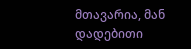მთავარია, მან დადებითი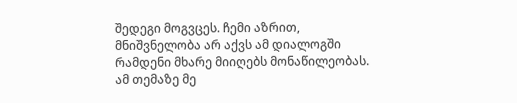შედეგი მოგვცეს. ჩემი აზრით, მნიშვნელობა არ აქვს ამ დიალოგში რამდენი მხარე მიიღებს მონაწილეობას. ამ თემაზე მე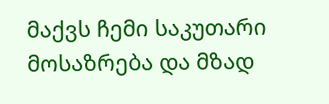მაქვს ჩემი საკუთარი მოსაზრება და მზად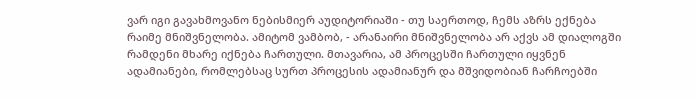ვარ იგი გავახმოვანო ნებისმიერ აუდიტორიაში - თუ საერთოდ, ჩემს აზრს ექნება რაიმე მნიშვნელობა. ამიტომ ვამბობ, - არანაირი მნიშვნელობა არ აქვს ამ დიალოგში რამდენი მხარე იქნება ჩართული. მთავარია, ამ პროცესში ჩართული იყვნენ ადამიანები, რომლებსაც სურთ პროცესის ადამიანურ და მშვიდობიან ჩარჩოებში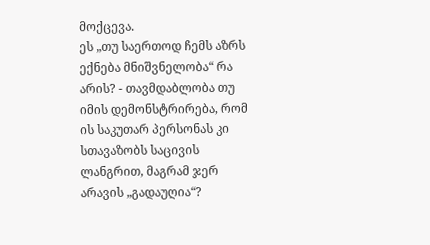მოქცევა.
ეს „თუ საერთოდ ჩემს აზრს ექნება მნიშვნელობა“ რა არის? - თავმდაბლობა თუ იმის დემონსტრირება, რომ ის საკუთარ პერსონას კი სთავაზობს საცივის ლანგრით, მაგრამ ჯერ არავის „გადაუღია“?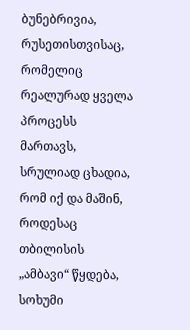ბუნებრივია, რუსეთისთვისაც, რომელიც რეალურად ყველა პროცესს მართავს, სრულიად ცხადია, რომ იქ და მაშინ, როდესაც თბილისის „ამბავი“ წყდება, სოხუმი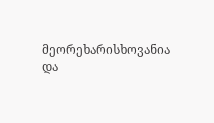მეორეხარისხოვანია და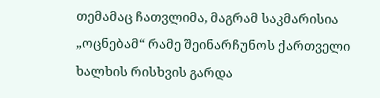თემამაც ჩათვლიმა, მაგრამ საკმარისია „ოცნებამ“ რამე შეინარჩუნოს ქართველი ხალხის რისხვის გარდა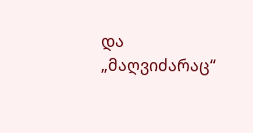და „მაღვიძარაც“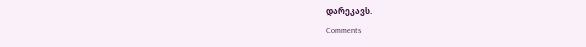დარეკავს.
Comments